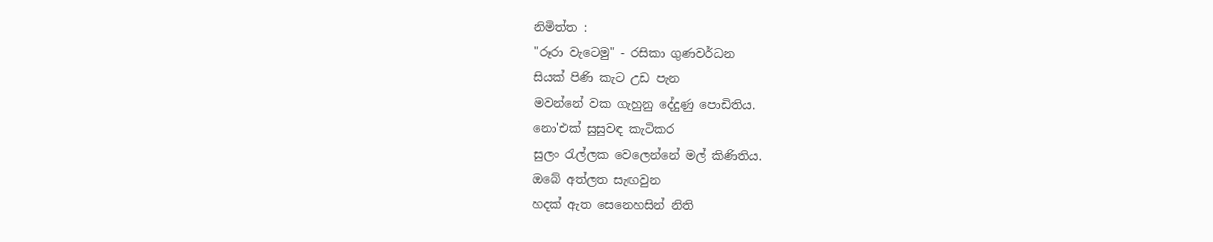නිමිත්ත :
"රූරා වැටෙමු" - රසිකා ගුණවර්ධන
සියක් පිණි කැට උඩ පැන
මවන්නේ වක ගැහුනු දේදුණු පොඩිතිය.
නො'එක් සුසුවඳ කැටිකර
සුලං රැල්ලක වෙලෙන්නේ මල් කිණිතිය.
ඔබේ අත්ලත සැඟවුන
හදක් ඇත සෙනෙහසින් නිති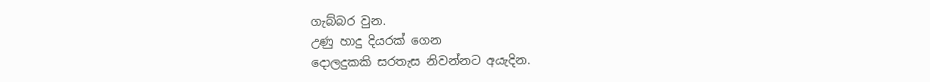ගැබ්බර වුන.
උණු හාදු දියරක් ගෙන
දොලදුකකි සරතැස නිවන්නට අයැදින.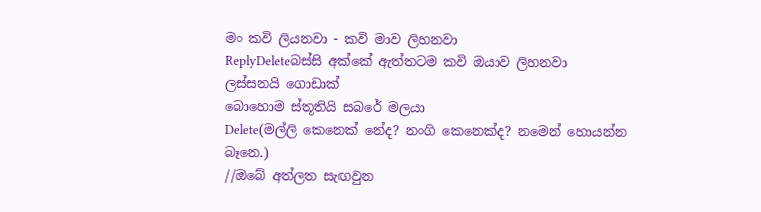මං කවි ලියනවා - කවි මාව ලිහනවා
ReplyDeleteබස්සි අක්කේ ඇත්තටම කවි ඔයාව ලිහනවා
ලස්සනයි ගොඩාක්
බොහොම ස්තූතියි සබරේ මලයා
Delete(මල්ලි කෙනෙක් නේද? නංගි කෙනෙක්ද? නමෙන් හොයන්න බෑනෙ.)
//ඔබේ අත්ලත සැඟවුන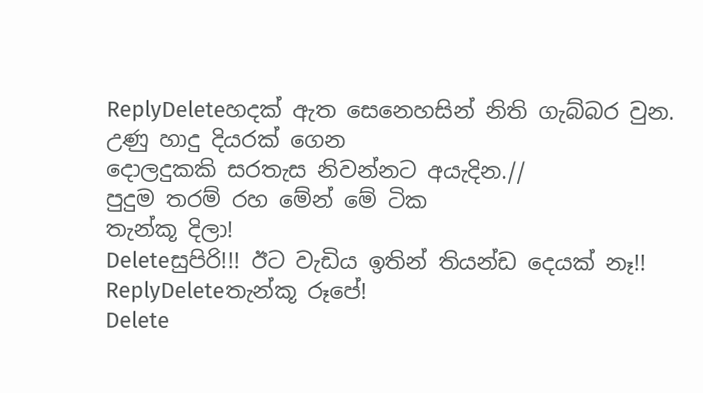ReplyDeleteහදක් ඇත සෙනෙහසින් නිති ගැබ්බර වුන.
උණු හාදු දියරක් ගෙන
දොලදුකකි සරතැස නිවන්නට අයැදින.//
පුදුම තරම් රහ මේන් මේ ටික
තැන්කූ දිලා!
Deleteසුපිරි!!! ඊට වැඩිය ඉතින් තියන්ඩ දෙයක් නෑ!!
ReplyDeleteතැන්කූ රූපේ!
Delete